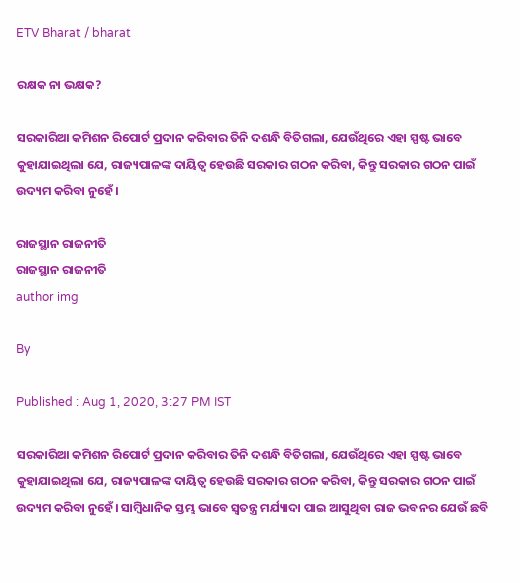ETV Bharat / bharat

ରକ୍ଷକ ନା ଭକ୍ଷକ?

ସରକାରିଆ କମିଶନ ରିପୋର୍ଟ ପ୍ରଦାନ କରିବାର ତିନି ଦଶନ୍ଧି ବିତିଗଲା, ଯେଉଁଥିରେ ଏହା ସ୍ପଷ୍ଟ ଭାବେ କୁହାଯାଇଥିଲା ଯେ, ରାଜ୍ୟପାଳଙ୍କ ଦାୟିତ୍ବ ହେଉଛି ସରକାର ଗଠନ କରିବା, କିନ୍ତୁ ସରକାର ଗଠନ ପାଇଁ ଉଦ୍ୟମ କରିବା ନୁହେଁ।

ରାଜସ୍ଥାନ ରାଜନୀତି
ରାଜସ୍ଥାନ ରାଜନୀତି
author img

By

Published : Aug 1, 2020, 3:27 PM IST

ସରକାରିଆ କମିଶନ ରିପୋର୍ଟ ପ୍ରଦାନ କରିବାର ତିନି ଦଶନ୍ଧି ବିତିଗଲା, ଯେଉଁଥିରେ ଏହା ସ୍ପଷ୍ଟ ଭାବେ କୁହାଯାଇଥିଲା ଯେ, ରାଜ୍ୟପାଳଙ୍କ ଦାୟିତ୍ବ ହେଉଛି ସରକାର ଗଠନ କରିବା, କିନ୍ତୁ ସରକାର ଗଠନ ପାଇଁ ଉଦ୍ୟମ କରିବା ନୁହେଁ। ସାମ୍ବିଧାନିକ ସ୍ତମ୍ଭ ଭାବେ ସ୍ବତନ୍ତ୍ର ମର୍ଯ୍ୟାଦା ପାଇ ଆସୁଥିବା ରାଜ ଭବନର ଯେଉଁ ଛବି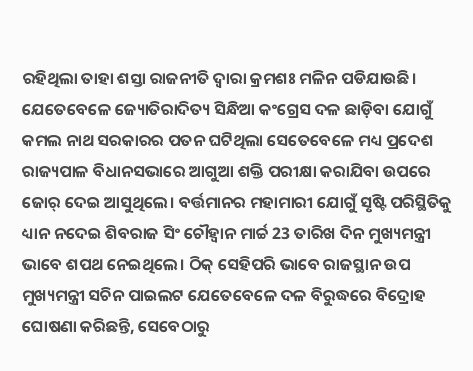ରହିଥିଲା ତାହା ଶସ୍ତା ରାଜନୀତି ଦ୍ବାରା କ୍ରମଶଃ ମଳିନ ପଡିଯାଉଛି। ଯେତେବେଳେ ଜ୍ୟୋତିରାଦିତ୍ୟ ସିନ୍ଧିଆ କଂଗ୍ରେସ ଦଳ ଛାଡ଼ିବା ଯୋଗୁଁ କମଲ ନାଥ ସରକାରର ପତନ ଘଟିଥିଲା ସେତେବେଳେ ମଧ୍ୟ ପ୍ରଦେଶ ରାଜ୍ୟପାଳ ବିଧାନସଭାରେ ଆଗୁଆ ଶକ୍ତି ପରୀକ୍ଷା କରାଯିବା ଉପରେ ଜୋର୍ ଦେଇ ଆସୁଥିଲେ। ବର୍ତ୍ତମାନର ମହାମାରୀ ଯୋଗୁଁ ସୃଷ୍ଟି ପରିସ୍ଥିତିକୁ ଧ୍ୟାନ ନଦେଇ ଶିବରାଜ ସିଂ ଚୌହ୍ବାନ ମାର୍ଚ୍ଚ 23 ତାରିଖ ଦିନ ମୁଖ୍ୟମନ୍ତ୍ରୀ ଭାବେ ଶପଥ ନେଇଥିଲେ। ଠିକ୍ ସେହିପରି ଭାବେ ରାଜସ୍ଥାନ ଉପ ମୁଖ୍ୟମନ୍ତ୍ରୀ ସଚିନ ପାଇଲଟ ଯେତେବେଳେ ଦଳ ବିରୁଦ୍ଧରେ ବିଦ୍ରୋହ ଘୋଷଣା କରିଛନ୍ତି, ସେବେଠାରୁ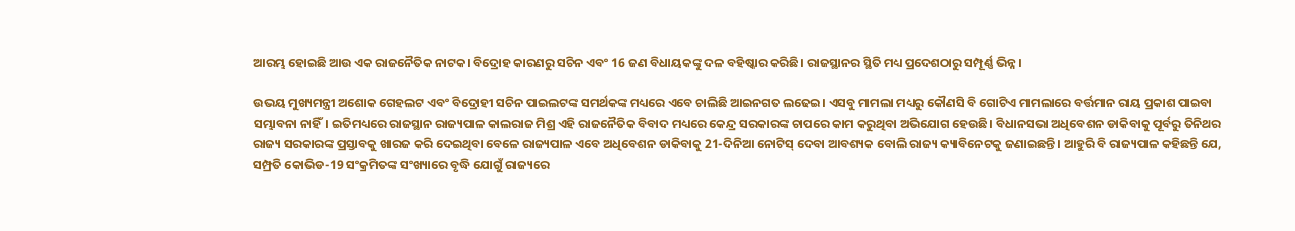ଆରମ୍ଭ ହୋଇଛି ଆଉ ଏକ ରାଜନୈତିକ ନାଟକ। ବିଦ୍ରୋହ କାରଣରୁ ସଚିନ ଏବଂ 16 ଜଣ ବିଧାୟକଙ୍କୁ ଦଳ ବହିଷ୍କାର କରିଛି। ରାଜସ୍ଥାନର ସ୍ଥିତି ମଧ୍ୟ ପ୍ରଦେଶଠାରୁ ସମ୍ପୂର୍ଣ୍ଣ ଭିନ୍ନ।

ଉଭୟ ମୁଖ୍ୟମନ୍ତ୍ରୀ ଅଶୋକ ଗେହଲଟ ଏବଂ ବିଦ୍ରୋହୀ ସଚିନ ପାଇଲଟଙ୍କ ସମର୍ଥକଙ୍କ ମଧ୍ୟରେ ଏବେ ଚାଲିଛି ଆଇନଗତ ଲଢେଇ। ଏସବୁ ମାମଲା ମଧ୍ୟରୁ କୌଣସି ବି ଗୋଟିଏ ମାମଲାରେ ବର୍ତ୍ତମାନ ରାୟ ପ୍ରକାଶ ପାଇବା ସମ୍ଭାବନା ନାହିଁ। ଇତିମଧ୍ୟରେ ରାଜସ୍ଥାନ ରାଜ୍ୟପାଳ କାଲରାଜ ମିଶ୍ର ଏହି ରାଜନୈତିକ ବିବାଦ ମଧ୍ୟରେ କେନ୍ଦ୍ର ସରକାରଙ୍କ ଚାପରେ କାମ କରୁଥିବା ଅଭିଯୋଗ ହେଉଛି। ବିଧାନସଭା ଅଧିବେଶନ ଡାକିବାକୁ ପୂର୍ବରୁ ତିନିଥର ରାଜ୍ୟ ସରକାରଙ୍କ ପ୍ରସ୍ତାବକୁ ଖାରଜ କରି ଦେଇଥିବା ବେଳେ ରାଜ୍ୟପାଳ ଏବେ ଅଧିବେଶନ ଡାକିବାକୁ 21-ଦିନିଆ ନୋଟିସ୍ ଦେବା ଆବଶ୍ୟକ ବୋଲି ରାଜ୍ୟ କ୍ୟାବିନେଟକୁ ଜଣାଇଛନ୍ତି। ଆହୁରି ବି ରାଜ୍ୟପାଳ କହିଛନ୍ତି ଯେ, ସମ୍ପ୍ରତି କୋଭିଡ-19 ସଂକ୍ରମିତଙ୍କ ସଂଖ୍ୟାରେ ବୃଦ୍ଧି ଯୋଗୁଁ ରାଜ୍ୟରେ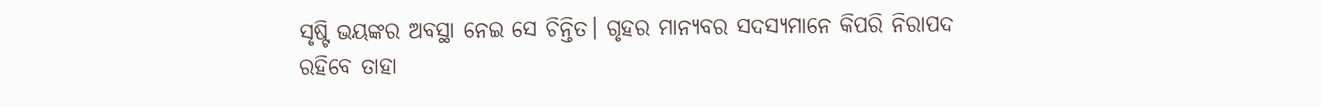ସୃଷ୍ଟି ଭୟଙ୍କର ଅବସ୍ଥା ନେଇ ସେ ଚିନ୍ତିତ। ଗୃହର ମାନ୍ୟବର ସଦସ୍ୟମାନେ କିପରି ନିରାପଦ ରହିବେ ତାହା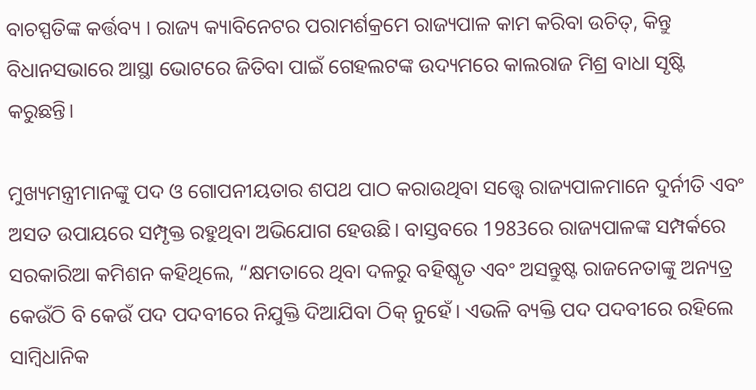ବାଚସ୍ପତିଙ୍କ କର୍ତ୍ତବ୍ୟ । ରାଜ୍ୟ କ୍ୟାବିନେଟର ପରାମର୍ଶକ୍ରମେ ରାଜ୍ୟପାଳ କାମ କରିବା ଉଚିତ୍, କିନ୍ତୁ ବିଧାନସଭାରେ ଆସ୍ଥା ଭୋଟରେ ଜିତିବା ପାଇଁ ଗେହଲଟଙ୍କ ଉଦ୍ୟମରେ କାଲରାଜ ମିଶ୍ର ବାଧା ସୃଷ୍ଟି କରୁଛନ୍ତି।

ମୁଖ୍ୟମନ୍ତ୍ରୀମାନଙ୍କୁ ପଦ ଓ ଗୋପନୀୟତାର ଶପଥ ପାଠ କରାଉଥିବା ସତ୍ତ୍ବେ ରାଜ୍ୟପାଳମାନେ ଦୁର୍ନୀତି ଏବଂ ଅସତ ଉପାୟରେ ସମ୍ପୃକ୍ତ ରହୁଥିବା ଅଭିଯୋଗ ହେଉଛି। ବାସ୍ତବରେ 1983ରେ ରାଜ୍ୟପାଳଙ୍କ ସମ୍ପର୍କରେ ସରକାରିଆ କମିଶନ କହିଥିଲେ, “କ୍ଷମତାରେ ଥିବା ଦଳରୁ ବହିଷ୍କୃତ ଏବଂ ଅସନ୍ତୁଷ୍ଟ ରାଜନେତାଙ୍କୁ ଅନ୍ୟତ୍ର କେଉଁଠି ବି କେଉଁ ପଦ ପଦବୀରେ ନିଯୁକ୍ତି ଦିଆଯିବା ଠିକ୍ ନୁହେଁ। ଏଭଳି ବ୍ୟକ୍ତି ପଦ ପଦବୀରେ ରହିଲେ ସାମ୍ବିଧାନିକ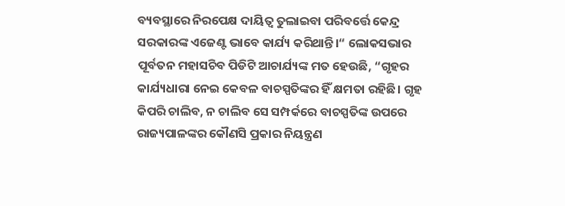ବ୍ୟବସ୍ଥାରେ ନିରପେକ୍ଷ ଦାୟିତ୍ବ ତୁଲାଇବା ପରିବର୍ତ୍ତେ କେନ୍ଦ୍ର ସରକାରଙ୍କ ଏଜେଣ୍ଟ ଭାବେ କାର୍ଯ୍ୟ କରିଥାନ୍ତି।“ ଲୋକସଭାର ପୂର୍ବତନ ମହାସଚିବ ପିଡିଟି ଆଚାର୍ଯ୍ୟଙ୍କ ମତ ହେଉଛି, “ଗୃହର କାର୍ଯ୍ୟଧାରା ନେଇ କେବଳ ବାଚସ୍ପତିଙ୍କର ହିଁ କ୍ଷମତା ରହିଛି। ଗୃହ କିପରି ଚାଲିବ, ନ ଚାଲିବ ସେ ସମ୍ପର୍କରେ ବାଚସ୍ପତିଙ୍କ ଉପରେ ରାଜ୍ୟପାଳଙ୍କର କୌଣସି ପ୍ରକାର ନିୟନ୍ତ୍ରଣ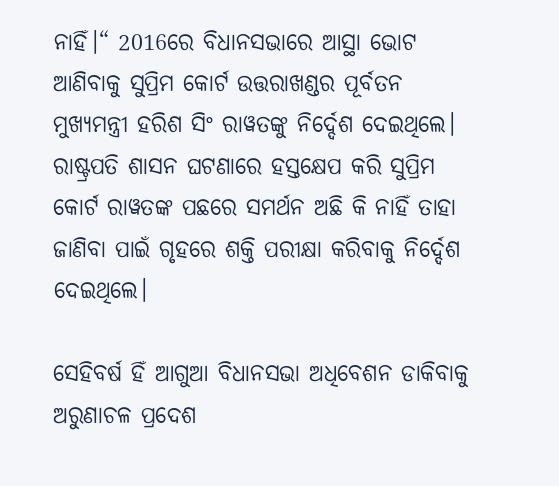ନାହିଁ।“ 2016ରେ ବିଧାନସଭାରେ ଆସ୍ଥା ଭୋଟ ଆଣିବାକୁ ସୁପ୍ରିମ କୋର୍ଟ ଉତ୍ତରାଖଣ୍ଡର ପୂର୍ବତନ ମୁଖ୍ୟମନ୍ତ୍ରୀ ହରିଶ ସିଂ ରାୱତଙ୍କୁ ନିର୍ଦ୍ଦେଶ ଦେଇଥିଲେ। ରାଷ୍ଟ୍ରପତି ଶାସନ ଘଟଣାରେ ହସ୍ତକ୍ଷେପ କରି ସୁପ୍ରିମ କୋର୍ଟ ରାୱତଙ୍କ ପଛରେ ସମର୍ଥନ ଅଛି କି ନାହିଁ ତାହା ଜାଣିବା ପାଇଁ ଗୃହରେ ଶକ୍ତି ପରୀକ୍ଷା କରିବାକୁ ନିର୍ଦ୍ଦେଶ ଦେଇଥିଲେ।

ସେହିବର୍ଷ ହିଁ ଆଗୁଆ ବିଧାନସଭା ଅଧିବେଶନ ଡାକିବାକୁ ଅରୁଣାଚଳ ପ୍ରଦେଶ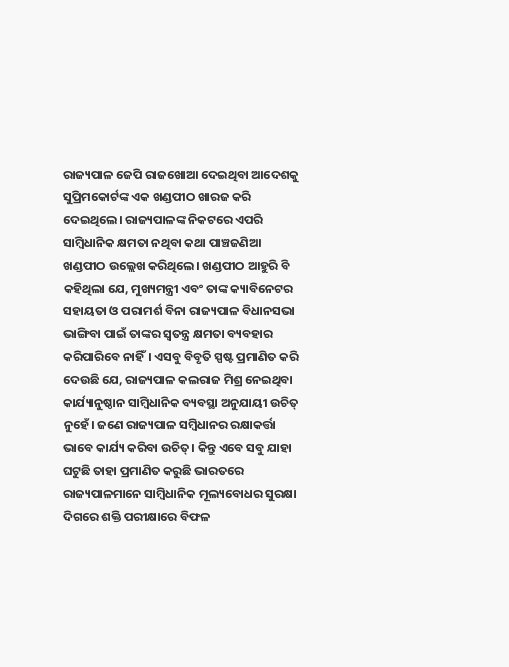ରାଜ୍ୟପାଳ ଜେପି ରାଜଖୋଆ ଦେଇଥିବା ଆଦେଶକୁ ସୁପ୍ରିମକୋର୍ଟଙ୍କ ଏକ ଖଣ୍ଡପୀଠ ଖାରଜ କରି ଦେଇଥିଲେ। ରାଜ୍ୟପାଳଙ୍କ ନିକଟରେ ଏପରି ସାମ୍ବିଧାନିକ କ୍ଷମତା ନଥିବା କଥା ପାଞ୍ଚଜଣିଆ ଖଣ୍ଡପୀଠ ଉଲ୍ଲେଖ କରିଥିଲେ। ଖଣ୍ଡପୀଠ ଆହୁରି ବି କହିଥିଲା ଯେ, ମୁଖ୍ୟମନ୍ତ୍ରୀ ଏବଂ ତାଙ୍କ କ୍ୟାବିନେଟର ସହାୟତା ଓ ପରାମର୍ଶ ବିନା ରାଜ୍ୟପାଳ ବିଧାନସଭା ଭାଙ୍ଗିବା ପାଇଁ ତାଙ୍କର ସ୍ବତନ୍ତ୍ର କ୍ଷମତା ବ୍ୟବହାର କରିପାରିବେ ନାହିଁ। ଏସବୁ ବିବୃତି ସ୍ପଷ୍ଟ ପ୍ରମାଣିତ କରି ଦେଉଛି ଯେ, ରାଜ୍ୟପାଳ କଲରାଜ ମିଶ୍ର ନେଇଥିବା କାର୍ଯ୍ୟାନୁଷ୍ଠାନ ସାମ୍ବିଧାନିକ ବ୍ୟବସ୍ଥା ଅନୁଯାୟୀ ଉଚିତ୍ ନୁହେଁ। ଜଣେ ରାଜ୍ୟପାଳ ସମ୍ବିଧାନର ରକ୍ଷାକର୍ତ୍ତା ଭାବେ କାର୍ଯ୍ୟ କରିବା ଉଚିତ୍। କିନ୍ତୁ ଏବେ ସବୁ ଯାହା ଘଟୁଛି ତାହା ପ୍ରମାଣିତ କରୁଛି ଭାରତରେ ରାଜ୍ୟପାଳମାନେ ସାମ୍ବିଧାନିକ ମୂଲ୍ୟବୋଧର ସୁରକ୍ଷା ଦିଗରେ ଶକ୍ତି ପରୀକ୍ଷାରେ ବିଫଳ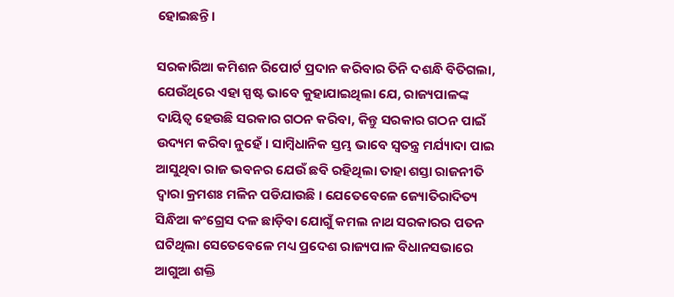ହୋଇଛନ୍ତି।

ସରକାରିଆ କମିଶନ ରିପୋର୍ଟ ପ୍ରଦାନ କରିବାର ତିନି ଦଶନ୍ଧି ବିତିଗଲା, ଯେଉଁଥିରେ ଏହା ସ୍ପଷ୍ଟ ଭାବେ କୁହାଯାଇଥିଲା ଯେ, ରାଜ୍ୟପାଳଙ୍କ ଦାୟିତ୍ବ ହେଉଛି ସରକାର ଗଠନ କରିବା, କିନ୍ତୁ ସରକାର ଗଠନ ପାଇଁ ଉଦ୍ୟମ କରିବା ନୁହେଁ। ସାମ୍ବିଧାନିକ ସ୍ତମ୍ଭ ଭାବେ ସ୍ବତନ୍ତ୍ର ମର୍ଯ୍ୟାଦା ପାଇ ଆସୁଥିବା ରାଜ ଭବନର ଯେଉଁ ଛବି ରହିଥିଲା ତାହା ଶସ୍ତା ରାଜନୀତି ଦ୍ବାରା କ୍ରମଶଃ ମଳିନ ପଡିଯାଉଛି। ଯେତେବେଳେ ଜ୍ୟୋତିରାଦିତ୍ୟ ସିନ୍ଧିଆ କଂଗ୍ରେସ ଦଳ ଛାଡ଼ିବା ଯୋଗୁଁ କମଲ ନାଥ ସରକାରର ପତନ ଘଟିଥିଲା ସେତେବେଳେ ମଧ୍ୟ ପ୍ରଦେଶ ରାଜ୍ୟପାଳ ବିଧାନସଭାରେ ଆଗୁଆ ଶକ୍ତି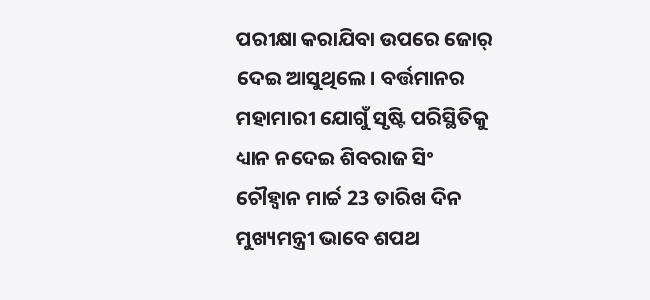ପରୀକ୍ଷା କରାଯିବା ଉପରେ ଜୋର୍ ଦେଇ ଆସୁଥିଲେ। ବର୍ତ୍ତମାନର ମହାମାରୀ ଯୋଗୁଁ ସୃଷ୍ଟି ପରିସ୍ଥିତିକୁ ଧ୍ୟାନ ନଦେଇ ଶିବରାଜ ସିଂ ଚୌହ୍ବାନ ମାର୍ଚ୍ଚ 23 ତାରିଖ ଦିନ ମୁଖ୍ୟମନ୍ତ୍ରୀ ଭାବେ ଶପଥ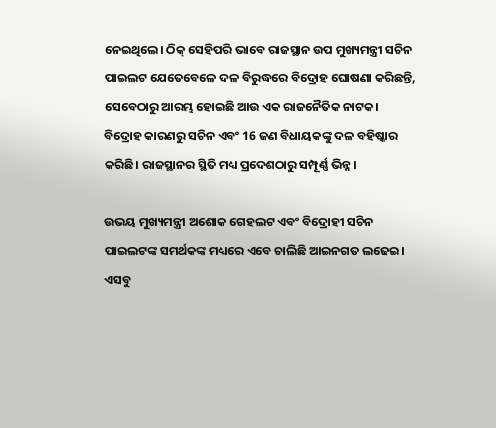ନେଇଥିଲେ। ଠିକ୍ ସେହିପରି ଭାବେ ରାଜସ୍ଥାନ ଉପ ମୁଖ୍ୟମନ୍ତ୍ରୀ ସଚିନ ପାଇଲଟ ଯେତେବେଳେ ଦଳ ବିରୁଦ୍ଧରେ ବିଦ୍ରୋହ ଘୋଷଣା କରିଛନ୍ତି, ସେବେଠାରୁ ଆରମ୍ଭ ହୋଇଛି ଆଉ ଏକ ରାଜନୈତିକ ନାଟକ। ବିଦ୍ରୋହ କାରଣରୁ ସଚିନ ଏବଂ 16 ଜଣ ବିଧାୟକଙ୍କୁ ଦଳ ବହିଷ୍କାର କରିଛି। ରାଜସ୍ଥାନର ସ୍ଥିତି ମଧ୍ୟ ପ୍ରଦେଶଠାରୁ ସମ୍ପୂର୍ଣ୍ଣ ଭିନ୍ନ।

ଉଭୟ ମୁଖ୍ୟମନ୍ତ୍ରୀ ଅଶୋକ ଗେହଲଟ ଏବଂ ବିଦ୍ରୋହୀ ସଚିନ ପାଇଲଟଙ୍କ ସମର୍ଥକଙ୍କ ମଧ୍ୟରେ ଏବେ ଚାଲିଛି ଆଇନଗତ ଲଢେଇ। ଏସବୁ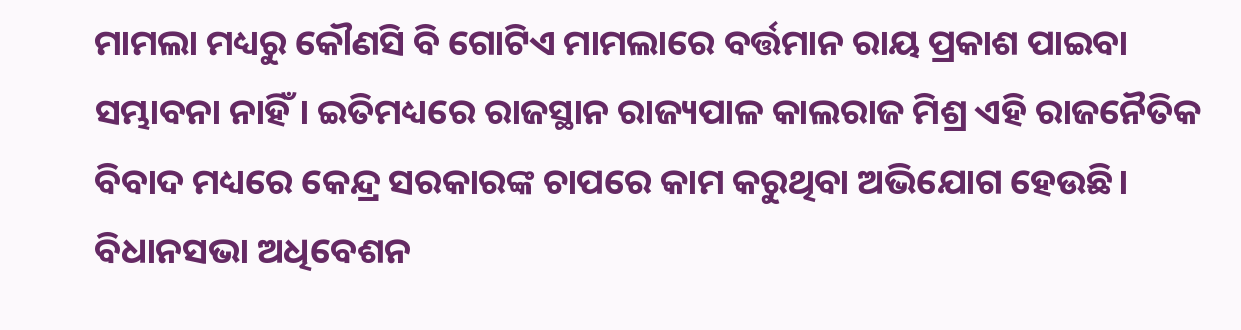ମାମଲା ମଧ୍ୟରୁ କୌଣସି ବି ଗୋଟିଏ ମାମଲାରେ ବର୍ତ୍ତମାନ ରାୟ ପ୍ରକାଶ ପାଇବା ସମ୍ଭାବନା ନାହିଁ। ଇତିମଧ୍ୟରେ ରାଜସ୍ଥାନ ରାଜ୍ୟପାଳ କାଲରାଜ ମିଶ୍ର ଏହି ରାଜନୈତିକ ବିବାଦ ମଧ୍ୟରେ କେନ୍ଦ୍ର ସରକାରଙ୍କ ଚାପରେ କାମ କରୁଥିବା ଅଭିଯୋଗ ହେଉଛି। ବିଧାନସଭା ଅଧିବେଶନ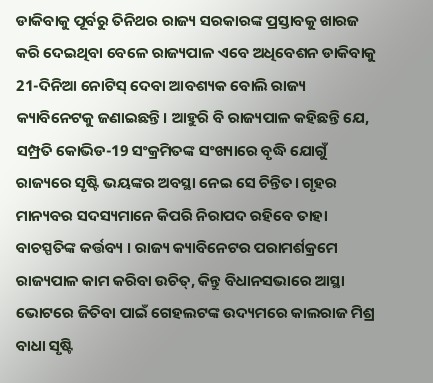ଡାକିବାକୁ ପୂର୍ବରୁ ତିନିଥର ରାଜ୍ୟ ସରକାରଙ୍କ ପ୍ରସ୍ତାବକୁ ଖାରଜ କରି ଦେଇଥିବା ବେଳେ ରାଜ୍ୟପାଳ ଏବେ ଅଧିବେଶନ ଡାକିବାକୁ 21-ଦିନିଆ ନୋଟିସ୍ ଦେବା ଆବଶ୍ୟକ ବୋଲି ରାଜ୍ୟ କ୍ୟାବିନେଟକୁ ଜଣାଇଛନ୍ତି। ଆହୁରି ବି ରାଜ୍ୟପାଳ କହିଛନ୍ତି ଯେ, ସମ୍ପ୍ରତି କୋଭିଡ-19 ସଂକ୍ରମିତଙ୍କ ସଂଖ୍ୟାରେ ବୃଦ୍ଧି ଯୋଗୁଁ ରାଜ୍ୟରେ ସୃଷ୍ଟି ଭୟଙ୍କର ଅବସ୍ଥା ନେଇ ସେ ଚିନ୍ତିତ। ଗୃହର ମାନ୍ୟବର ସଦସ୍ୟମାନେ କିପରି ନିରାପଦ ରହିବେ ତାହା ବାଚସ୍ପତିଙ୍କ କର୍ତ୍ତବ୍ୟ । ରାଜ୍ୟ କ୍ୟାବିନେଟର ପରାମର୍ଶକ୍ରମେ ରାଜ୍ୟପାଳ କାମ କରିବା ଉଚିତ୍, କିନ୍ତୁ ବିଧାନସଭାରେ ଆସ୍ଥା ଭୋଟରେ ଜିତିବା ପାଇଁ ଗେହଲଟଙ୍କ ଉଦ୍ୟମରେ କାଲରାଜ ମିଶ୍ର ବାଧା ସୃଷ୍ଟି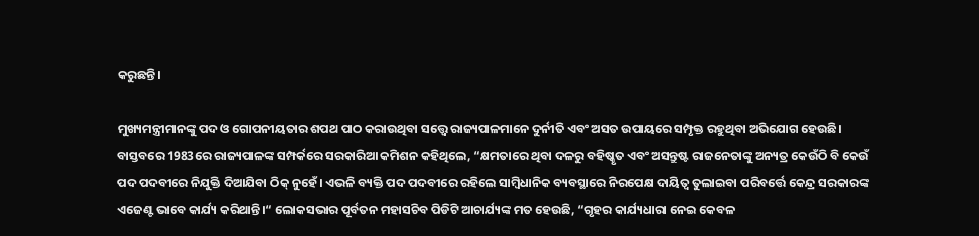କରୁଛନ୍ତି।

ମୁଖ୍ୟମନ୍ତ୍ରୀମାନଙ୍କୁ ପଦ ଓ ଗୋପନୀୟତାର ଶପଥ ପାଠ କରାଉଥିବା ସତ୍ତ୍ବେ ରାଜ୍ୟପାଳମାନେ ଦୁର୍ନୀତି ଏବଂ ଅସତ ଉପାୟରେ ସମ୍ପୃକ୍ତ ରହୁଥିବା ଅଭିଯୋଗ ହେଉଛି। ବାସ୍ତବରେ 1983ରେ ରାଜ୍ୟପାଳଙ୍କ ସମ୍ପର୍କରେ ସରକାରିଆ କମିଶନ କହିଥିଲେ, “କ୍ଷମତାରେ ଥିବା ଦଳରୁ ବହିଷ୍କୃତ ଏବଂ ଅସନ୍ତୁଷ୍ଟ ରାଜନେତାଙ୍କୁ ଅନ୍ୟତ୍ର କେଉଁଠି ବି କେଉଁ ପଦ ପଦବୀରେ ନିଯୁକ୍ତି ଦିଆଯିବା ଠିକ୍ ନୁହେଁ। ଏଭଳି ବ୍ୟକ୍ତି ପଦ ପଦବୀରେ ରହିଲେ ସାମ୍ବିଧାନିକ ବ୍ୟବସ୍ଥାରେ ନିରପେକ୍ଷ ଦାୟିତ୍ବ ତୁଲାଇବା ପରିବର୍ତ୍ତେ କେନ୍ଦ୍ର ସରକାରଙ୍କ ଏଜେଣ୍ଟ ଭାବେ କାର୍ଯ୍ୟ କରିଥାନ୍ତି।“ ଲୋକସଭାର ପୂର୍ବତନ ମହାସଚିବ ପିଡିଟି ଆଚାର୍ଯ୍ୟଙ୍କ ମତ ହେଉଛି, “ଗୃହର କାର୍ଯ୍ୟଧାରା ନେଇ କେବଳ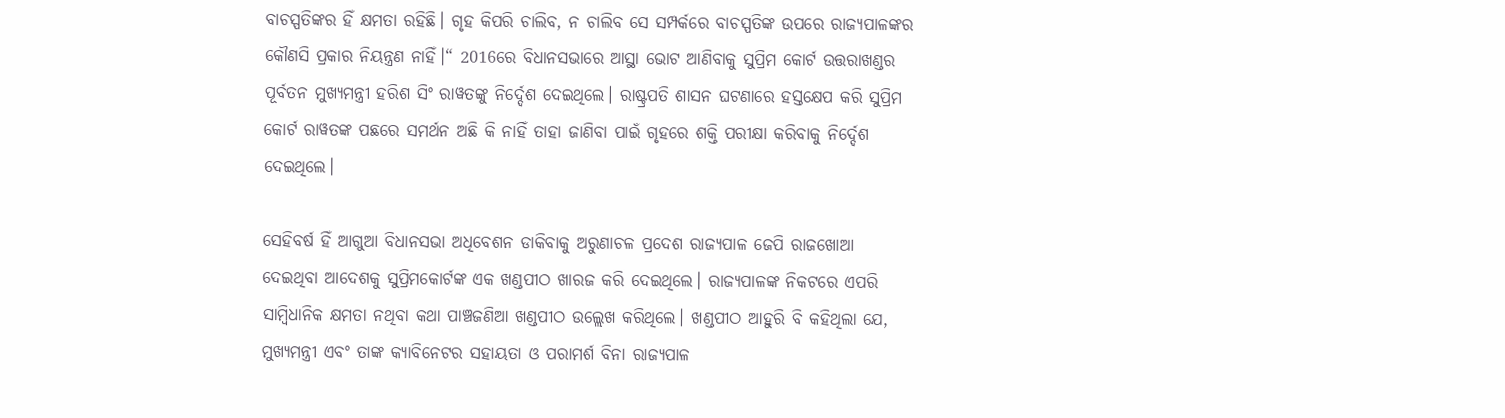ବାଚସ୍ପତିଙ୍କର ହିଁ କ୍ଷମତା ରହିଛି। ଗୃହ କିପରି ଚାଲିବ, ନ ଚାଲିବ ସେ ସମ୍ପର୍କରେ ବାଚସ୍ପତିଙ୍କ ଉପରେ ରାଜ୍ୟପାଳଙ୍କର କୌଣସି ପ୍ରକାର ନିୟନ୍ତ୍ରଣ ନାହିଁ।“ 2016ରେ ବିଧାନସଭାରେ ଆସ୍ଥା ଭୋଟ ଆଣିବାକୁ ସୁପ୍ରିମ କୋର୍ଟ ଉତ୍ତରାଖଣ୍ଡର ପୂର୍ବତନ ମୁଖ୍ୟମନ୍ତ୍ରୀ ହରିଶ ସିଂ ରାୱତଙ୍କୁ ନିର୍ଦ୍ଦେଶ ଦେଇଥିଲେ। ରାଷ୍ଟ୍ରପତି ଶାସନ ଘଟଣାରେ ହସ୍ତକ୍ଷେପ କରି ସୁପ୍ରିମ କୋର୍ଟ ରାୱତଙ୍କ ପଛରେ ସମର୍ଥନ ଅଛି କି ନାହିଁ ତାହା ଜାଣିବା ପାଇଁ ଗୃହରେ ଶକ୍ତି ପରୀକ୍ଷା କରିବାକୁ ନିର୍ଦ୍ଦେଶ ଦେଇଥିଲେ।

ସେହିବର୍ଷ ହିଁ ଆଗୁଆ ବିଧାନସଭା ଅଧିବେଶନ ଡାକିବାକୁ ଅରୁଣାଚଳ ପ୍ରଦେଶ ରାଜ୍ୟପାଳ ଜେପି ରାଜଖୋଆ ଦେଇଥିବା ଆଦେଶକୁ ସୁପ୍ରିମକୋର୍ଟଙ୍କ ଏକ ଖଣ୍ଡପୀଠ ଖାରଜ କରି ଦେଇଥିଲେ। ରାଜ୍ୟପାଳଙ୍କ ନିକଟରେ ଏପରି ସାମ୍ବିଧାନିକ କ୍ଷମତା ନଥିବା କଥା ପାଞ୍ଚଜଣିଆ ଖଣ୍ଡପୀଠ ଉଲ୍ଲେଖ କରିଥିଲେ। ଖଣ୍ଡପୀଠ ଆହୁରି ବି କହିଥିଲା ଯେ, ମୁଖ୍ୟମନ୍ତ୍ରୀ ଏବଂ ତାଙ୍କ କ୍ୟାବିନେଟର ସହାୟତା ଓ ପରାମର୍ଶ ବିନା ରାଜ୍ୟପାଳ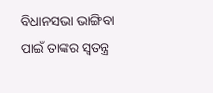ବିଧାନସଭା ଭାଙ୍ଗିବା ପାଇଁ ତାଙ୍କର ସ୍ବତନ୍ତ୍ର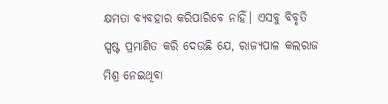କ୍ଷମତା ବ୍ୟବହାର କରିପାରିବେ ନାହିଁ। ଏସବୁ ବିବୃତି ସ୍ପଷ୍ଟ ପ୍ରମାଣିତ କରି ଦେଉଛି ଯେ, ରାଜ୍ୟପାଳ କଲରାଜ ମିଶ୍ର ନେଇଥିବା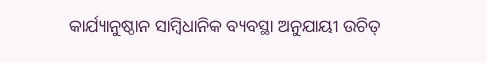କାର୍ଯ୍ୟାନୁଷ୍ଠାନ ସାମ୍ବିଧାନିକ ବ୍ୟବସ୍ଥା ଅନୁଯାୟୀ ଉଚିତ୍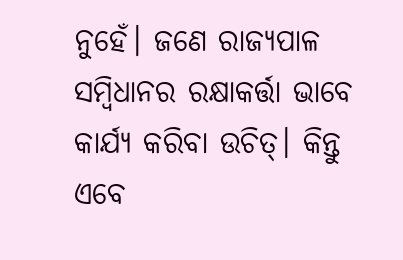ନୁହେଁ। ଜଣେ ରାଜ୍ୟପାଳ ସମ୍ବିଧାନର ରକ୍ଷାକର୍ତ୍ତା ଭାବେ କାର୍ଯ୍ୟ କରିବା ଉଚିତ୍। କିନ୍ତୁ ଏବେ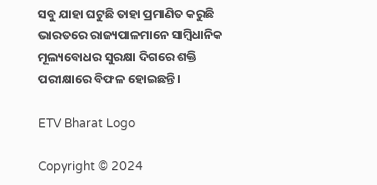ସବୁ ଯାହା ଘଟୁଛି ତାହା ପ୍ରମାଣିତ କରୁଛି ଭାରତରେ ରାଜ୍ୟପାଳମାନେ ସାମ୍ବିଧାନିକ ମୂଲ୍ୟବୋଧର ସୁରକ୍ଷା ଦିଗରେ ଶକ୍ତି ପରୀକ୍ଷାରେ ବିଫଳ ହୋଇଛନ୍ତି।

ETV Bharat Logo

Copyright © 2024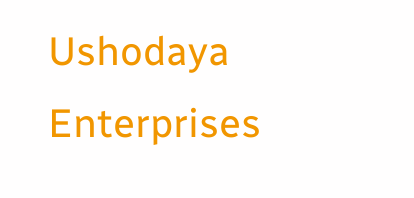Ushodaya Enterprises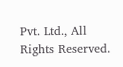Pvt. Ltd., All Rights Reserved.